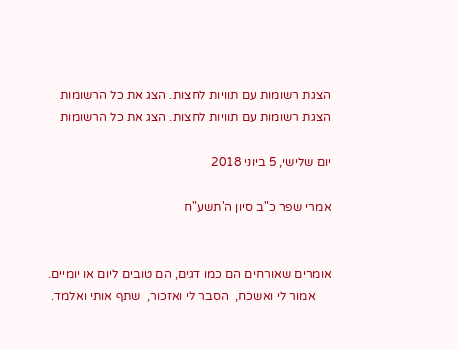הצגת רשומות עם תוויות לחצות. הצג את כל הרשומות
הצגת רשומות עם תוויות לחצות. הצג את כל הרשומות

יום שלישי, 5 ביוני 2018

אמרי שפר כ"ב סיון ה'תשע"ח


אומרים שאורחים הם כמו דגים, הם טובים ליום או יומיים.
     אמור לי ואשכח,  הסבר לי ואזכור,  שתף אותי ואלמד.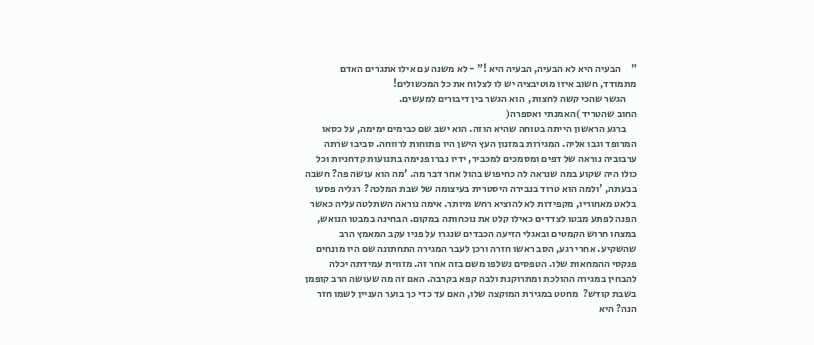"     הבעיה היא לא הבעיה, הבעיה היא !" - לא משנה עם אילו אתגרים האדם מתמודד, חשוב איזו מוטיבציה יש לו לצלוח את כל המכשולים!
     הגשר שהכי קשה לחצות,  הוא הגשר בין דיבורים למעשים.
החוב שהטריד )האמנתי ואספרה(
     ברגע הראשון הייתה בטוחה שהיא הוזה. הוא ישב שם כבימים ימימה, על כסאו המרופד וגבו אליה. המגירות במזנון העץ הישן היו פתוחות לרווחה. סביבו שרתה ערבוביה נוראה של דפים ומסמכים למכביר, ידיו נברו פנימה בתנועות קדחניות וכל כולו היה שקוע במה שנראה לה כחיפוש בהול אחר דבר מה. 'מה הוא עושה פה? חשבה בבעתה, 'ולמה הוא טרוד בנבירה היסטרית בעיצומה של שבת המלכה?  רגליה פסעו בלאט מאחוריו, מקפידות לא להוציא רחש מיותר. אימה נוראה השתלטה עליה כאשר הפנה לפתע מבטו לצדדים כאילו קלט את נוכחותה במקום. הבחינה במבטו הנואש, במצחו חרוש הקמטים ובאגלי הזיעה הכבדים שנגרו על פניו עקב המאמץ הרב שהשקיע. אחרי רגע, הסב ראשו חזרה ורכן לעבר המגירה התחתונה שם היו מונחים פנקסי ההמחאות שלו. הטפסים נשלפו משם בזה אחר זה. מזווית עמידתה יכלה להבחין במגירה ההולכת ומתרוקנת ולבה קפא בקרבה. האם זה מה שעושה הרב קופמן בשבת קודש?  מחטט במגירת המוקצה שלו, האם עד כדי כך בוער העניין לשמו חזר הנה? היא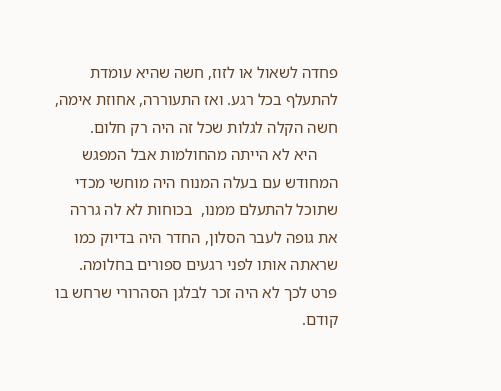פחדה לשאול או לזוז, חשה שהיא עומדת להתעלף בכל רגע. ואז התעוררה, אחוזת אימה, חשה הקלה לגלות שכל זה היה רק חלום.
     היא לא הייתה מהחולמות אבל המפגש המחודש עם בעלה המנוח היה מוחשי מכדי שתוכל להתעלם ממנו,  בכוחות לא לה גררה את גופה לעבר הסלון, החדר היה בדיוק כמו שראתה אותו לפני רגעים ספורים בחלומה.  פרט לכך לא היה זכר לבלגן הסהרורי שרחש בו קודם.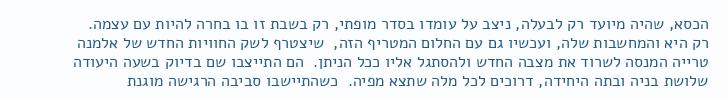הכסא, שהיה מיועד רק לבעלה, ניצב על עומדו בסדר מופתי, רק בשבת זו בו בחרה להיות עם עצמה. רק היא והמחשבות שלה, ועכשיו גם עם החלום המטריף הזה,  שיצטרף לשק החוויות החדש של אלמנה טרייה המנסה לשרוד את מצבה החדש ולהסתגל אליו ככל הניתן.  הם התייצבו שם בדיוק בשעה היעודה שלושת בניה ובתה היחידה, דרוכים לכל מלה שתצא מפיה.  כשהתיישבו סביבה הרגישה מוגנת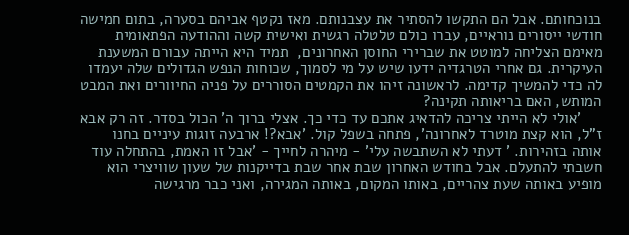בנוכחותם. אבל הם התקשו להסתיר את עצבנותם. מאז נקטף אביהם בסערה, בתום חמישה חודשי ייסורים נוראיים, עברו כולם טלטלה רגשית ואישית קשה וההודעה הפתאומית מאימם הצליחה למוטט את שברירי החוסן האחרונים,  תמיד היא הייתה עבורם המשענת העיקרית. גם אחרי הטרגדיה ידעו שיש על מי לסמוך, שכוחות הנפש הגדולים שלה יעמדו לה כדי להמשיך קדימה. לראשונה זיהו את הקמטים הסוררים על פניה החיוורים ואת המבט המותש, האם בריאותה תקינה?
     'אולי לא הייתי צריכה להדאיג אתכם עד כדי כך. אצלי ברוך ה' הכול בסדר. זה רק אבא ז"ל, הוא קצת מוטרד לאחרונה', פתחה בשפל קול. 'אבא?! ארבעה זוגות עיניים בחנו אותה בזהירות. ' דעתי לא השתבשה עלי' - מיהרה לחייך - 'אבל זו האמת, בהתחלה עוד חשבתי להתעלם. אבל בחודש האחרון שבת אחר שבת בדייקנות של שעון שוויצרי הוא מופיע באותה שעת צהריים, באותו המקום, באותה המגירה, ואני כבר מרגישה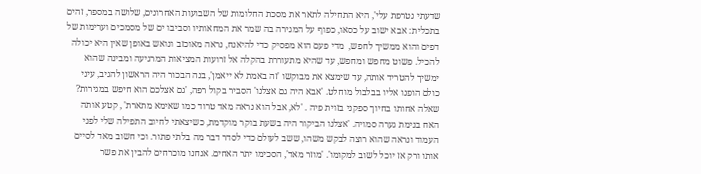שדעתי נטרפת עלי', היא התחילה לתאר את מסכת החלומות של השבועות האחרונים, שלושה במספר, זהים בתכלית: אבא ישוב על כסאו, כפוף על המגירה בה שמר את המחאותיו וסביבו ים של מסמכים וערימות של דפים והוא ממשיך לחפש,  מדי פעם הוא מפסיק כדי להיאנח, נראה מאוכזב ונואש באופן שאין היא יכולה להכיל. פשוט מחפש ומחפש, עד שהיא מתעוררת בהקלה אל זרועות המציאות המרגיעה ומבינה שהוא ימשיך להטריד אותה, עד שימצא את מבוקשו 'זה באמת לא ייאמן', בנה הבכור היה הראשון להגיב, עיני כולם הופנו אליו בבלבול מוחלט. 'אבא היה גם אצלנו' הסביר בקול רפה, 'גם אצלכם הוא חיפש במגירות? שאלה אחותו בחיוך ספקני בזוית פיה . 'לא, אבל הוא נראה מאד טרוד כמו שאימא מתארת' , קטע אותה האח בנימת גערה סמויה. 'אצלנו הביקור היה בשעת בוקר מוקדמת, כשיצאתי לחיוב התפילה שלי לפני העמוד ונראה שהוא רוצה לבקש משהו, ששב לעולם כדי לסדר דבר מה בלתי פתור. וכי חשוב מאד לסיים אותו ורק אז יוכל לשוב למקומו'. 'מוזר מאד', הסכימו יתר האחים. אנחנו מוכרחים להבין את פשר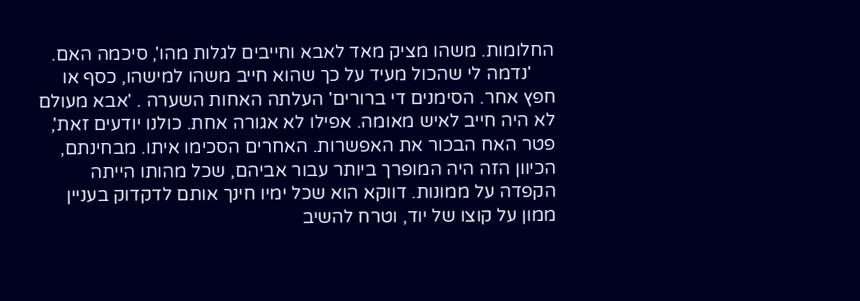החלומות. משהו מציק מאד לאבא וחייבים לגלות מהו', סיכמה האם.
     'נדמה לי שהכול מעיד על כך שהוא חייב משהו למישהו, כסף או חפץ אחר. הסימנים די ברורים' העלתה האחות השערה . 'אבא מעולם לא היה חייב לאיש מאומה. אפילו לא אגורה אחת. כולנו יודעים זאת', פטר האח הבכור את האפשרות. האחרים הסכימו איתו. מבחינתם, הכיוון הזה היה המופרך ביותר עבור אביהם, שכל מהותו הייתה הקפדה על ממונות. דווקא הוא שכל ימיו חינך אותם לדקדוק בעניין ממון על קוצו של יוד, וטרח להשיב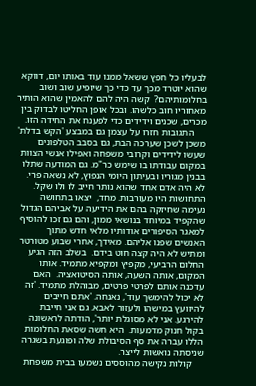לבעליו כל חפץ ששאל ממנו עוד באותו יום, דווקא שהוא יוטרד מכך עד כדי כך שיופיע שוב ושוב בחלומותיהם?  קשה היה להם להאמין שהוא הותיר מאחוריו חוב כלשהו. ובכל אופן החליטו לבדוק בין מכרים, שכנים וידידים כדי לפענח את החידה הזו.
     התגובות חזרו על עצמן גם במבצע 'הקש בדלת' משכן לשכן שערכה הבת, גם בסבב הטלפונים שעשו לידידים וקרובי משפחה ואפילו אנשי הצוות במקום עבודתו בו שימש כר"מ. גם המודעה שתלו בבנין מגוריו ובעיתון היומי הנפוץ, לא נשאה פרי. לא היה אדם אחד שהוא נותר חייב לו ולו שקל. התחושות היו מעורבות. מחד,  יצאו בתחושה נעימה שחיזקה בהם את הידיעה על אביהם הגדול שהקפיד במיוחד בנושאי ממון, והם גם זכו להוסיף למאגר הסיפורים אודותיו מלאי חדש מתוך האנשים שפנו אליהם. מאידך, אחרי שבוע מטורטר ומתיש לא היה קצה חוט בידם.  בשלב הזה הגיע החלום הרביעי, מקפיץ ומקפיא מתמיד. אותו המקום, אותה השעה, אותה הסיטואציה.  האם עדכנה אותם לפרטי פרטים, מבוהלת מתמיד. 'זה לא יכול להימשך עוד', נאנחה. 'אתם חייבים להיוועץ במישהו ולעזור לאבא. גם אני חייבת להירגע. אני לא מסוגלת יותר', הודתה לראשונה בקול חנוק מדמעות.  היא חשה שסאת החלומות הללו עברה את סף הסיבולת שלה ופוגעת בשגרה שניסתה נואשות לייצר.
     קולות נקישה מהוססים נשמעו בבית משפחת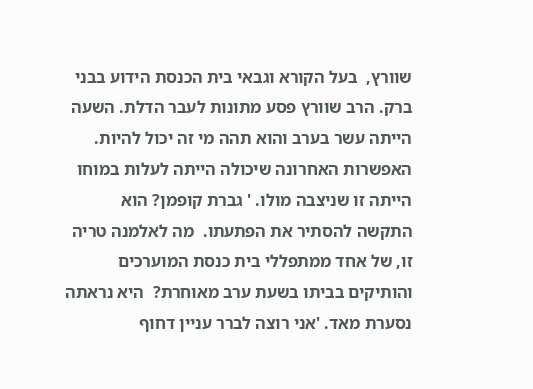שוורץ,  בעל הקורא וגבאי בית הכנסת הידוע בבני ברק. הרב שוורץ פסע מתונות לעבר הדלת. השעה הייתה עשר בערב והוא תהה מי זה יכול להיות. האפשרות האחרונה שיכולה הייתה לעלות במוחו הייתה זו שניצבה מולו. ' גברת קופמן? הוא התקשה להסתיר את הפתעתו.  מה לאלמנה טריה זו, של אחד ממתפללי בית כנסת המוערכים והותיקים בביתו בשעת ערב מאוחרת?  היא נראתה נסערת מאד. 'אני רוצה לברר עניין דחוף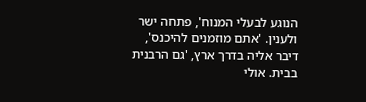הנוגע לבעלי המנוח', פתחה ישר ולענין. 'אתם מוזמנים להיכנס', דיבר אליה בדרך ארץ, 'גם הרבנית בבית. אולי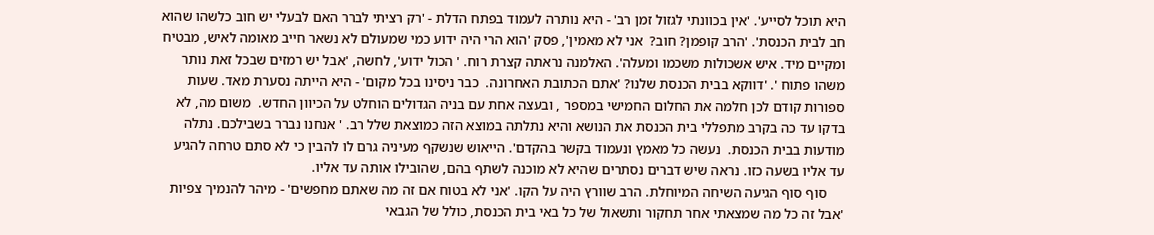היא תוכל לסייע'. 'אין בכוונתי לגזול זמן רב' - היא נותרה לעמוד בפתח הדלת - 'רק רציתי לברר האם לבעלי יש חוב כלשהו שהוא חב לבית הכנסת'. 'הרב קופמן? חוב?  אני לא מאמין', פסק 'הוא הרי היה ידוע כמי שמעולם לא נשאר חייב מאומה לאיש, מבטיח ומקיים מיד. איש אשכולות משכמו ומעלה'. האלמנה נראתה קצרת רוח. ' הכול ידוע', לחשה, 'אבל יש רמזים שבכל זאת נותר משהו פתוח '. 'דווקא בבית הכנסת שלנו? 'אתם הכתובת האחרונה.  כבר ניסינו בכל מקום' - היא הייתה נסערת מאד. שעות ספורות קודם לכן חלמה את החלום החמישי במספר , ובעצה אחת עם בניה הגדולים הוחלט על הכיוון החדש.  משום מה, לא בדקו עד כה בקרב מתפללי בית הכנסת את הנושא והיא נתלתה במוצא הזה כמוצאת שלל רב. ' אנחנו נברר בשבילכם. נתלה מודעות בבית הכנסת.  נעשה כל מאמץ ונעמוד בקשר בהקדם'. הייאוש שנשקף מעיניה גרם לו להבין כי לא סתם טרחה להגיע עד אליו בשעה כזו. נראה שיש דברים נסתרים שהיא לא מוכנה לשתף בהם, שהובילו אותה עד אליו.
     סוף סוף הגיעה השיחה המיוחלת. הרב שוורץ היה על הקו. 'אני לא בטוח אם זה מה שאתם מחפשים' - מיהר להנמיך צפיות 'אבל זה כל מה שמצאתי אחר תחקור ותשאול של כל באי בית הכנסת, כולל של הגבאי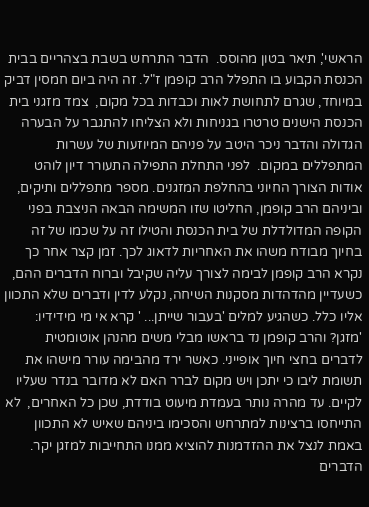הראשי', תיאר בטון מהוסס.  הדבר התרחש בשבת בצהריים בבית הכנסת הקבוע בו התפלל הרב קופמן ז"ל. זה היה ביום חמסין דביק במיוחד, שגרם לתחושת לאות וכבדות בכל מקום,  צמד מזגני בית הכנסת הישנים טרטרו בגניחות ולא הצליחו להתגבר על הבערה הגדולה והדבר ניכר היטב על פניהם המיוזעות של עשרות המתפללים במקום.  לפני התחלת התפילה התעורר דיון לוהט אודות הצורך החיוני בהחלפת המזגנים. מספר מתפללים ותיקים,  וביניהם הרב קופמן, החליטו שזו המשימה הבאה הניצבת בפני הקופה המדולדלת של בית הכנסת והטילו זה על שכמו של זה בחיוך מבודח משהו את האחריות לדאוג לכך. זמן קצר אחר כך נקרא הרב קופמן לבימה לצורך עליה שקיבל וברוח הדברים ההם, כשעדיין מהדהדות מסקנות השיחה, נקלע לדין ודברים שלא התכוון אליו כלל. כשהגיע למלים 'בעבור שייתן... ' קרא אי מי מידידיו: 'מזגן? והרב קופמן נד בראשו מבלי משים מהנהן אוטומטית לדברים בחצי חיוך אופייני. כאשר ירד מהבימה עורר מישהו את תשומת ליבו כי יתכן ויש מקום לברר האם לא מדובר בנדר שעליו לקיים. עד מהרה נותר בעמדת מיעוט בודדת, שכן כל האחרים,  לא התייחסו ברצינות למתרחש והסכימו ביניהם שאיש לא התכוון באמת לנצל את ההזדמנות להוציא ממנו התחייבות למזגן יקר. הדברים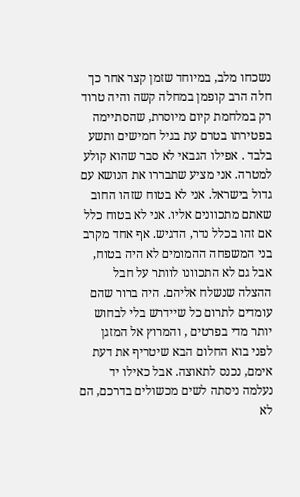נשכחו מלב, במיוחד שזמן קצר אחר כך חלה הרב קופמן במחלה קשה והיה טרוד רק במלחמת קיום מיוסרת, שהסתיימה בפטירתו בטרם עת בגיל חמישים ותשע בלבד . אפילו הגבאי לא סבר שהוא קולע למטרה. אני מציע שתבררו את הנושא עם גדול בישראל. אני לא בטוח שזהו החוב שאתם מתכוונים אליו. אני לא בטוח כלל אם זהו בכלל נדר, הדגיש. אף אחד מקרב בני המשפחה ההמומים לא היה בטוח, אבל גם לא התכוונו לוותר על חבל ההצלה שנשלח אליהם. היה ברור שהם עומדים לתרום כל שיידרש בלי לבחוש יותר מדי בפרטים , והמרוץ אל המזגן לפני בוא החלום הבא שיטריף את דעת אימם, נכנס לתאוצה. אבל כאילו יד נעלמה ניסתה לשים מכשולים בדרכם, הם לא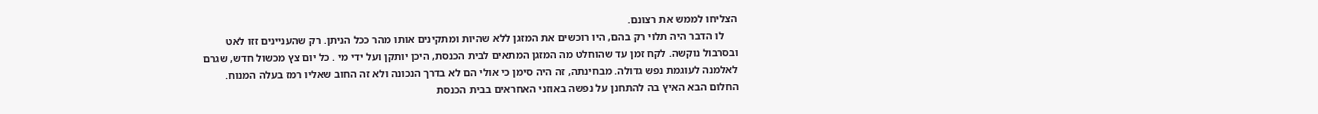הצליחו לממש את רצונם.
     לו הדבר היה תלוי רק בהם, היו רוכשים את המזגן ללא שהיות ומתקינים אותו מהר ככל הניתן. רק שהעניינים זזו לאט ובסרבול נוקשה. לקח זמן עד שהוחלט מה המזגן המתאים לבית הכנסת, היכן יותקן ועל ידי מי . כל יום צץ מכשול חדש, שגרם לאלמנה לעוגמת נפש גדולה. מבחינתה, זה היה סימן כי אולי הם לא בדרך הנכונה ולא זה החוב שאליו רמז בעלה המנוח. החלום הבא האיץ בה להתחנן על נפשה באוזני האחראים בבית הכנסת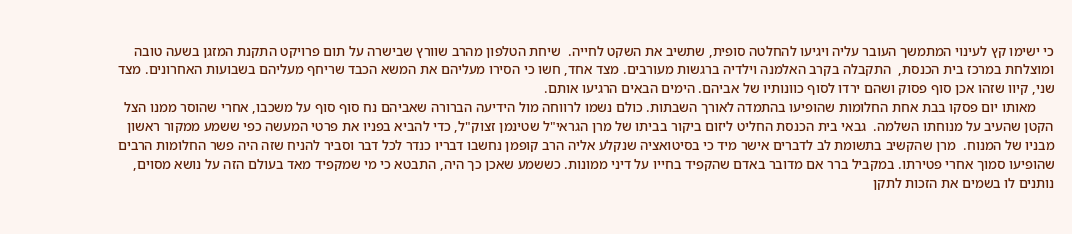כי ישימו קץ לעינוי המתמשך העובר עליה ויגיעו להחלטה סופית, שתשיב את השקט לחייה.  שיחת הטלפון מהרב שוורץ שבישרה על תום פרויקט התקנת המזגן בשעה טובה ומוצלחת במרכז בית הכנסת,  התקבלה בקרב האלמנה וילדיה ברגשות מעורבים. מצד אחד, חשו כי הסירו מעליהם את המשא הכבד שריחף מעליהם בשבועות האחרונים. מצד שני, קיוו שזהו אכן סוף פסוק ושהם ירדו לסוף כוונותיו של אביהם. הימים הבאים הרגיעו אותם.
     מאותו יום פסקו בבת אחת החלומות שהופיעו בהתמדה לאורך השבתות. כולם נשמו לרווחה מול הידיעה הברורה שאביהם נח סוף סוף על משכבו, אחרי שהוסר ממנו הצל הקטן שהעיב על מנוחתו השלמה.  גבאי בית הכנסת החליט ליזום ביקור בביתו של מרן הגראי"ל שטינמן זצוק"ל, כדי להביא בפניו את פרטי המעשה כפי ששמע ממקור ראשון מבניו של המנוח.  מרן שהקשיב בתשומת לב לדברים אישר מיד כי בסיטואציה שנקלע אליה הרב קופמן נחשבו דבריו כנדר לכל דבר וסביר להניח שזה היה פשר החלומות הרבים שהופיעו סמוך אחרי פטירתו. במקביל ברר אם מדובר באדם שהקפיד בחייו על דיני ממונות. כששמע שאכן כך היה, התבטא כי מי שמקפיד מאד בעולם הזה על נושא מסוים, נותנים לו בשמים את הזכות לתקן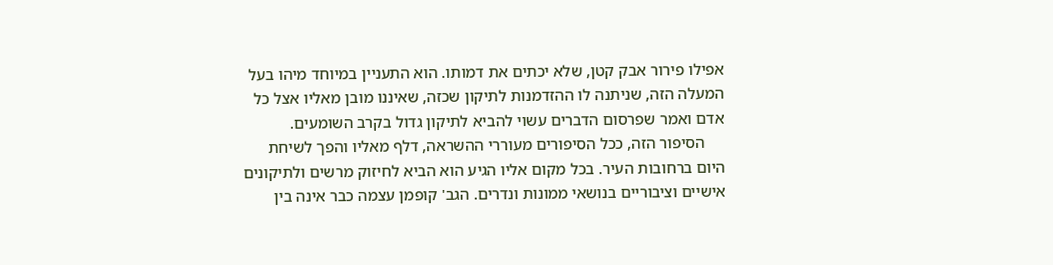אפילו פירור אבק קטן, שלא יכתים את דמותו. הוא התעניין במיוחד מיהו בעל המעלה הזה, שניתנה לו ההזדמנות לתיקון שכזה, שאיננו מובן מאליו אצל כל אדם ואמר שפרסום הדברים עשוי להביא לתיקון גדול בקרב השומעים.
     הסיפור הזה, ככל הסיפורים מעוררי ההשראה, דלף מאליו והפך לשיחת היום ברחובות העיר. בכל מקום אליו הגיע הוא הביא לחיזוק מרשים ולתיקונים אישיים וציבוריים בנושאי ממונות ונדרים. הגב' קופמן עצמה כבר אינה בין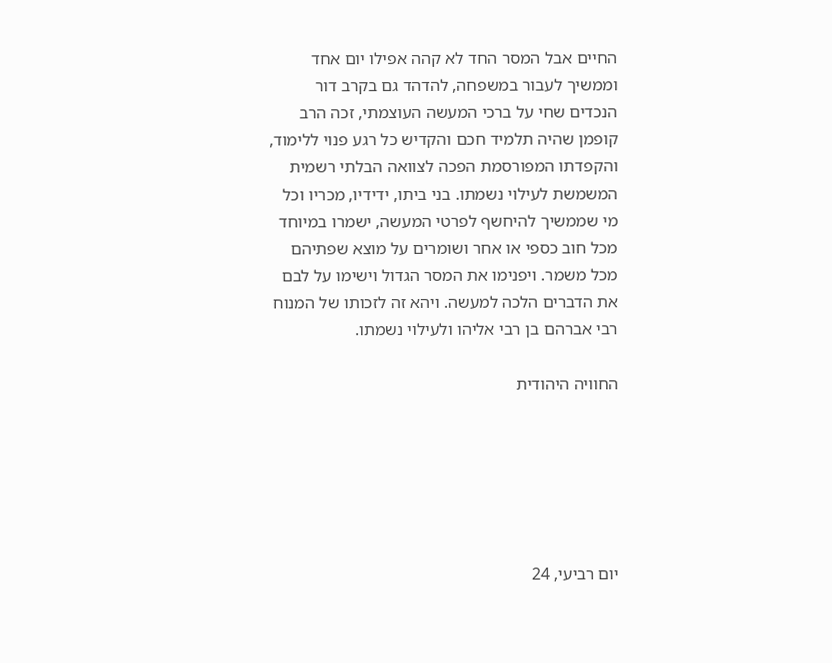החיים אבל המסר החד לא קהה אפילו יום אחד וממשיך לעבור במשפחה, להדהד גם בקרב דור הנכדים שחי על ברכי המעשה העוצמתי, זכה הרב קופמן שהיה תלמיד חכם והקדיש כל רגע פנוי ללימוד,  והקפדתו המפורסמת הפכה לצוואה הבלתי רשמית המשמשת לעילוי נשמתו. בני ביתו, ידידיו, מכריו וכל מי שממשיך להיחשף לפרטי המעשה, ישמרו במיוחד מכל חוב כספי או אחר ושומרים על מוצא שפתיהם מכל משמר. ויפנימו את המסר הגדול וישימו על לבם את הדברים הלכה למעשה. ויהא זה לזכותו של המנוח רבי אברהם בן רבי אליהו ולעילוי נשמתו.

החוויה היהודית






יום רביעי, 24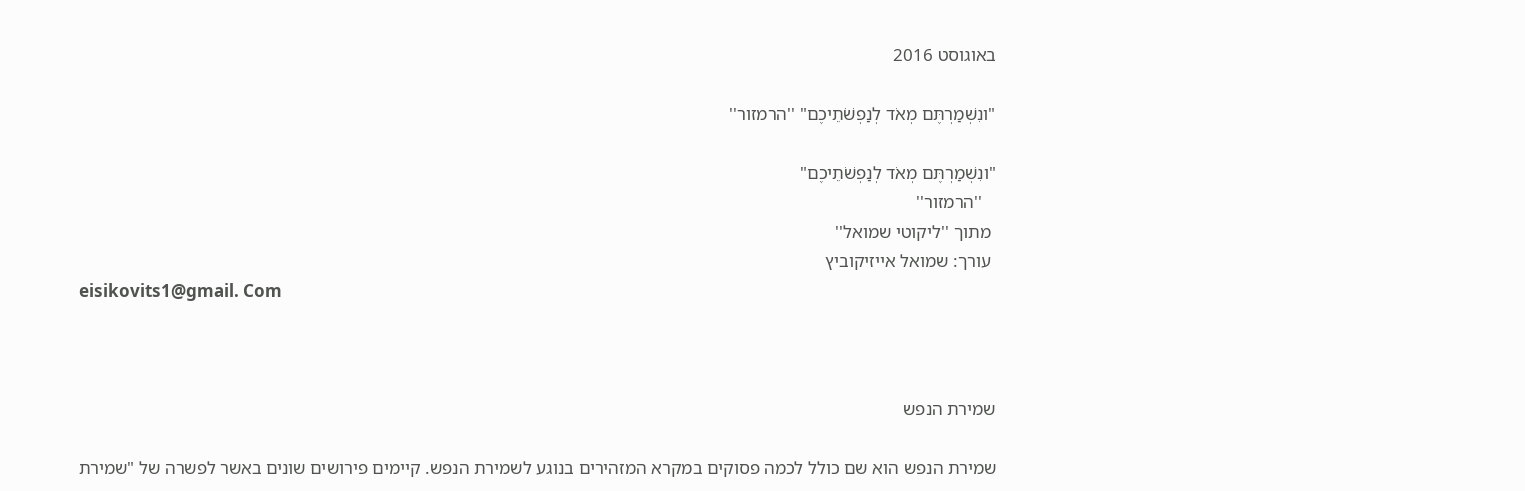באוגוסט 2016

"ונִשְׁמַרְתֶּם מְאֹד לְנַפְשֹׁתֵיכֶם" ''הרמזור''

"ונִשְׁמַרְתֶּם מְאֹד לְנַפְשֹׁתֵיכֶם"
   ''הרמזור''
 מתוך ''ליקוטי שמואל''
 עורך: שמואל אייזיקוביץ
eisikovits1@gmail. Com



שמירת הנפש

שמירת הנפש הוא שם כולל לכמה פסוקים במקרא המזהירים בנוגע לשמירת הנפש. קיימים פירושים שונים באשר לפשרה של "שמירת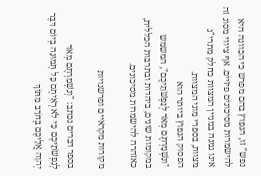נפש" זו, הנפוץ בהם מפרש כי הכוונה היא להישמרות מסיכונים פיזיים. אף ציווי מסוג זה אינו נמנה במניין המצוות כחלק מתרי"ג מצוות, בספרי מוני המצוות.
הפסוק הנפוץ ביותר הוא
"ונִשְׁמַרְתֶּם מְאֹד לְנַפְשֹׁתֵיכֶם", המשמש במקומות שונים, ביהדות ובתרבות הכללית, כאזהרה להישמרות מסיכונים.

מקורות מקראיים ופרשנויות

בספר דברים נכתב: "וְנִשְׁמַרְתֶּם מְאֹד לְנַפְשֹׁתֵיכֶם כִּי לֹא רְאִיתֶם כָּל תְּמוּנָה בְּיוֹם דִּבֶּר יְהוָה אֲלֵיכֶם בְּחֹרֵב מִתּוֹךְ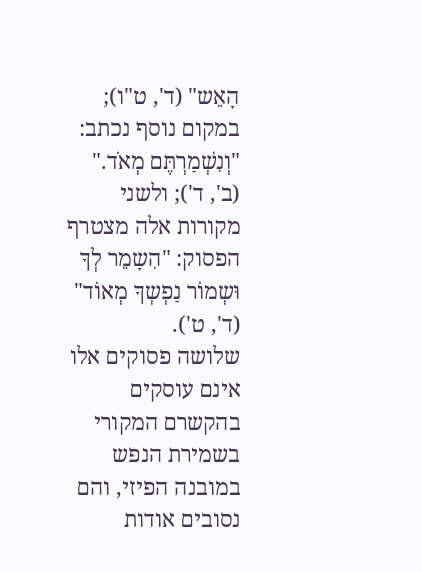הָאֵש" (ד', ט"ו); במקום נוסף נכתב: "וְנִשְׁמַרְתֶּם מְאֹד." (ב', ד'); ולשני מקורות אלה מצטרף הפסוק: "הִשָמֵר לְךָ וּשְמוֹר נַפְשְךָ מְאוֹד" (ד', ט').
שלושה פסוקים אלו אינם עוסקים בהקשרם המקורי בשמירת הנפש במובנה הפיזי, והם נסובים אודות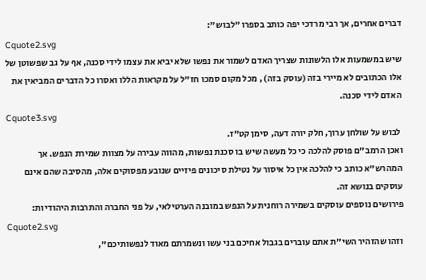דברים אחרים, אך רבי מרדכי יפה כותב בספרו "לבוש":
Cquote2.svg
שיש במשמעות אלו הלשונות שצריך האדם לשמור את נפשו שלא יביא את עצמו לידי סכנה, אף על גב שפשוטן של אלו הכתובים לא מיירי בזה (עוסק בזה) , מכל מקום סמכו חז"ל על מקראות הללו ואסרו כל הדברים המביאין את האדם לידי סכנה.
Cquote3.svg
 לבוש על שולחן ערוך, חלק יורה דעה, סימן קט"ז.
ואכן הרמב"ם פוסק להלכה כי כל מעשה שיש בו סכנת נפשות, מהווה עבירה על מצוות שמירת הנפש. אך המהרש"א כותב כי להלכה אין כל איסור על נטילת סיכונים פיזיים שנובע מפסוקים אלה, מהסיבה שהם אינם עוסקים בנושא זה.
פירושים נוספים עוסקים בשמירה רוחנית על הנפש במובנה הערטילאי, על פני החברה והתרבות היהודיות:
Cquote2.svg
וזהו שהזהיר השי"ת אתם עוברים בגבול אחיכם בני עשו ונשמרתם מאוד לנפשותיכם",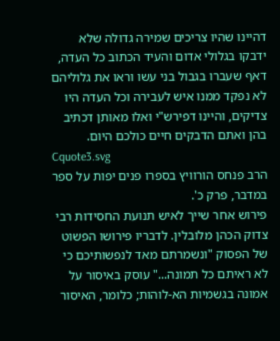דהיינו שהיו צריכים שמירה גדולה שלא ידבקו בגלולי אדום והעיד הכתוב כל העדה, דאף שעברו בגבול בני עשו וראו את גלוליהם לא נפקד ממנו איש לעבירה וכל העדה היו צדיקים, והיינו דפירש"י ואלו מאותן דכתיב בהן ואתם הדבקים חיים כולכם היום.
Cquote3.svg
הרב פנחס הורוויץ בספרו פנים יפות על ספר במדבר, פרק כ'.
פירוש אחר שייך לאיש תנועת החסידות רבי צדוק הכהן מלובלין. לדבריו פירושו הפשוט של הפסוק "ונשמרתם מאד לנפשותיכם כי לא ראיתם כל תמונה..." עוסק באיסור על אמונה בגשמיות הא-לוהות; כלומר, האיסור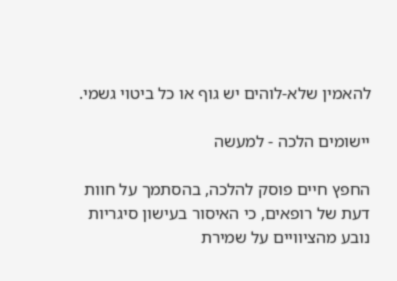להאמין שלא-לוהים יש גוף או כל ביטוי גשמי.

יישומים הלכה - למעשה

החפץ חיים פוסק להלכה, בהסתמך על חוות דעת של רופאים, כי האיסור בעישון סיגריות נובע מהציוויים על שמירת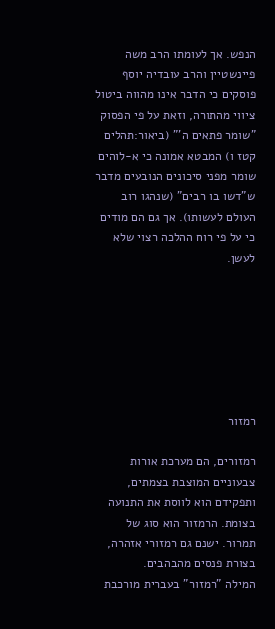הנפש. אך לעומתו הרב משה פיינשטיין והרב עובדיה יוסף פוסקים כי הדבר אינו מהווה ביטול ציווי מהתורה, וזאת על פי הפסוק "שומר פתאים ה'" (ביאור:תהלים קטז ו) המבטא אמונה כי א-לוהים שומר מפני סיכונים הנובעים מדבר ש"דשו בו רבים" (שנהגו רוב העולם לעשותו). אך גם הם מודים כי על פי רוח ההלכה רצוי שלא לעשן.







רמזור

רמזורים, הם מערכת אורות צבעוניים המוצבת בצמתים, ותפקידם הוא לווסת את התנועה בצומת. הרמזור הוא סוג של תמרור. ישנם גם רמזורי אזהרה, בצורת פנסים מהבהבים.
המילה "רמזור" בעברית מורכבת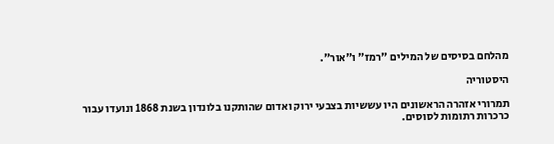מהלחם בסיסים של המילים "רמז" ו"אור".

היסטוריה

תמרורי אזהרה הראשונים היו עששיות בצבעי ירוק ואדום שהותקנו בלונדון בשנת 1868 ונועדו עבור כרכרות רתומות לסוסים.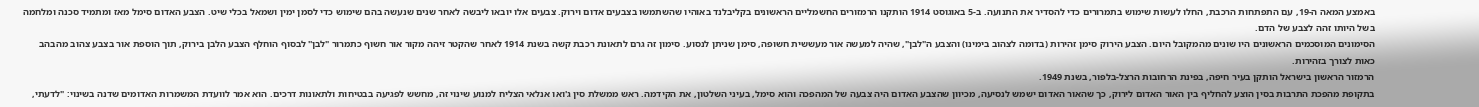באמצע המאה ה-19, עם התפתחות הרכבת, החלו לעשות שימוש בתמרורים כדי להסדיר את התנועה. ב-5 באוגוסט 1914 הותקנו הרמזורים החשמליים הראשונים בקליבלנד באוהיו שהשתמשו בצבעים אדום וירוק. צבעים אלו יובאו ליבשה לאחר שנים שנעשה בהם שימוש כדי לסמן ימין ושמאל בכלי שיט. הצבע האדום סימל מאז ומתמיד סכנה ומלחמה בשל היותו זהה לצבע של הדם.
הסימונים המוסכמים הראשונים היו שונים מהמקובל היום. הצבע הירוק סימן זהירות (בדומה לצהוב בימינו) והצבע ה"לבן", שהיה למעשה אור מעששית חשופה, סימן שניתן לנסוע. סימון זה גרם לתאונת רכבת קשה בשנת 1914 לאחר שהקטר זיהה מקור אור חשוף כתמרור "לבן'' לבסוף הוחלף הצבע הלבן בירוק, תוך הוספת אור בצבע צהוב מהבהב כאות לצורך בזהירות.
הרמזור הראשון בישראל הותקן בעיר חיפה, בפינת הרחובות הרצל-בלפור, בשנת 1949.
בתקופת מהפכת התרבות בסין הוצע להחליף בין האור האדום לירוק, כך שהאור האדום ישמש לנסיעה, מכיוון שהצבע האדום היה צבעה של המהפכה והוא סימל, בעיני השלטון, את הקידמה. ראש ממשלת סין ג'ואו אנלאי הצליח למנוע שינוי זה, מחשש לפגיעה בבטיחות ולתאונות דרכים. הוא אמר לוועדת המשמרות האדומים שדנה בשינוי: "לדעתי,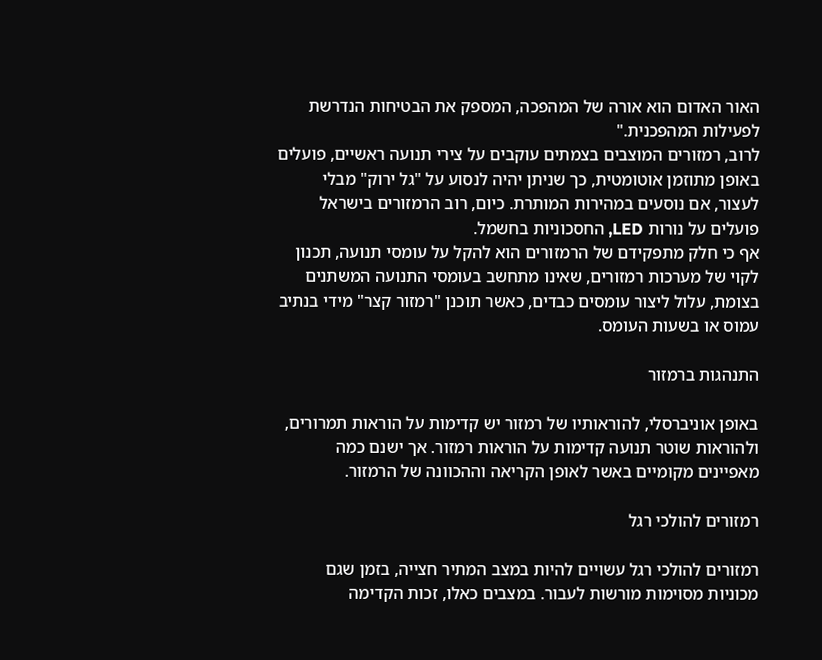האור האדום הוא אורה של המהפכה, המספק את הבטיחות הנדרשת לפעילות המהפכנית."
לרוב, רמזורים המוצבים בצמתים עוקבים על צירי תנועה ראשיים, פועלים באופן מתוזמן אוטומטית, כך שניתן יהיה לנסוע על "גל ירוק" מבלי לעצור, אם נוסעים במהירות המותרת. כיום, רוב הרמזורים בישראל פועלים על נורות LED, החסכוניות בחשמל.
אף כי חלק מתפקידם של הרמזורים הוא להקל על עומסי תנועה, תכנון לקוי של מערכות רמזורים, שאינו מתחשב בעומסי התנועה המשתנים בצומת, עלול ליצור עומסים כבדים, כאשר תוכנן "רמזור קצר" מידי בנתיב עמוס או בשעות העומס.

התנהגות ברמזור

באופן אוניברסלי, להוראותיו של רמזור יש קדימות על הוראות תמרורים, ולהוראות שוטר תנועה קדימות על הוראות רמזור. אך ישנם כמה מאפיינים מקומיים באשר לאופן הקריאה וההכוונה של הרמזור.

רמזורים להולכי רגל

רמזורים להולכי רגל עשויים להיות במצב המתיר חצייה, בזמן שגם מכוניות מסוימות מורשות לעבור. במצבים כאלו, זכות הקדימה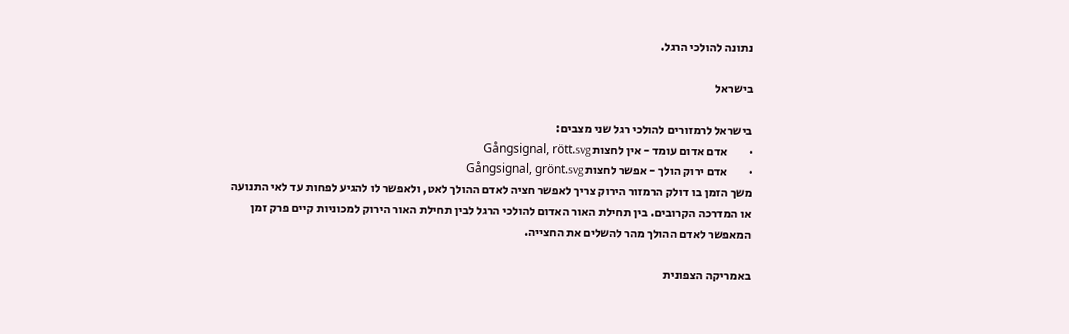נתונה להולכי הרגל.

בישראל

בישראל לרמזורים להולכי רגל שני מצבים:
·         אדם אדום עומד - אין לחצות Gångsignal, rött.svg
·         אדם ירוק הולך - אפשר לחצות Gångsignal, grönt.svg
משך הזמן בו דולק הרמזור הירוק צריך לאפשר חציה לאדם ההולך לאט, ולאפשר לו להגיע לפחות עד לאי התנועה או המדרכה הקרובים. בין תחילת האור האדום להולכי הרגל לבין תחילת האור הירוק למכוניות קיים פרק זמן המאפשר לאדם ההולך מהר להשלים את החצייה.

באמריקה הצפונית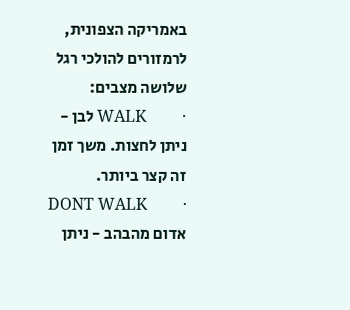באמריקה הצפונית, לרמזורים להולכי רגל שלושה מצבים:
·         WALK לבן - ניתן לחצות. משך זמן זה קצר ביותר.
·         DONT WALK אדום מהבהב - ניתן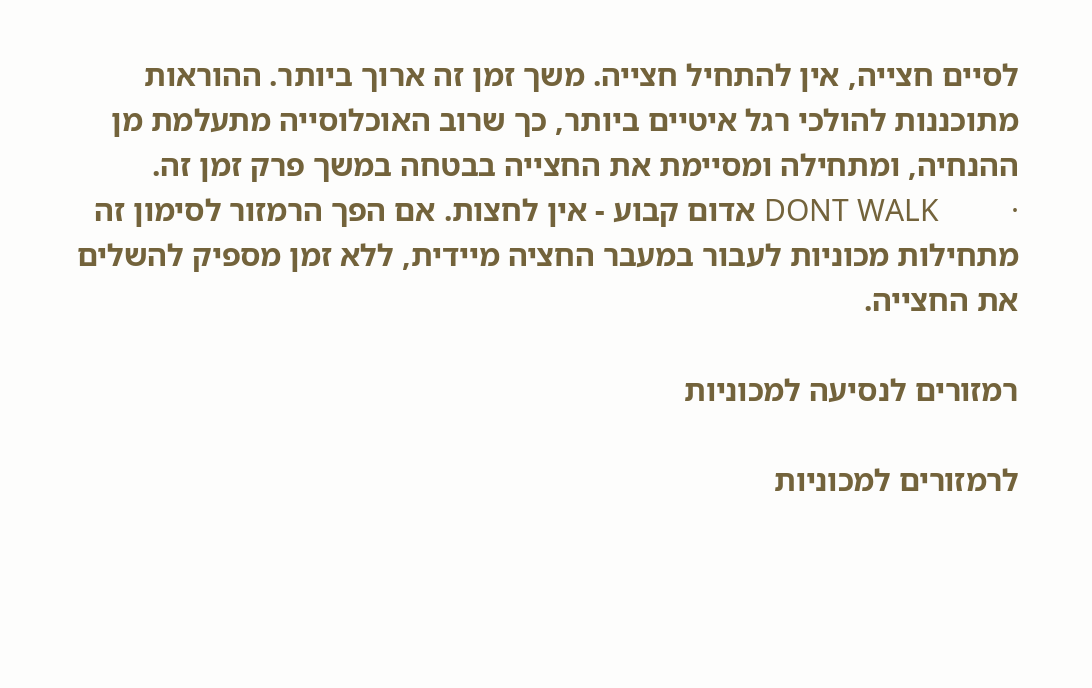לסיים חצייה, אין להתחיל חצייה. משך זמן זה ארוך ביותר. ההוראות מתוכננות להולכי רגל איטיים ביותר, כך שרוב האוכלוסייה מתעלמת מן ההנחיה, ומתחילה ומסיימת את החצייה בבטחה במשך פרק זמן זה.
·         DONT WALK אדום קבוע - אין לחצות. אם הפך הרמזור לסימון זה מתחילות מכוניות לעבור במעבר החציה מיידית, ללא זמן מספיק להשלים את החצייה.

רמזורים לנסיעה למכוניות

לרמזורים למכוניות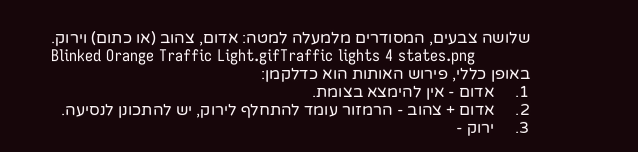שלושה צבעים, המסודרים מלמעלה למטה: אדום, צהוב (או כתום) וירוק.
Blinked Orange Traffic Light.gifTraffic lights 4 states.png
באופן כללי, פירוש האותות הוא כדלקמן:
1.     אדום - אין להימצא בצומת.
2.     אדום + צהוב - הרמזור עומד להתחלף לירוק, יש להתכונן לנסיעה.
3.     ירוק -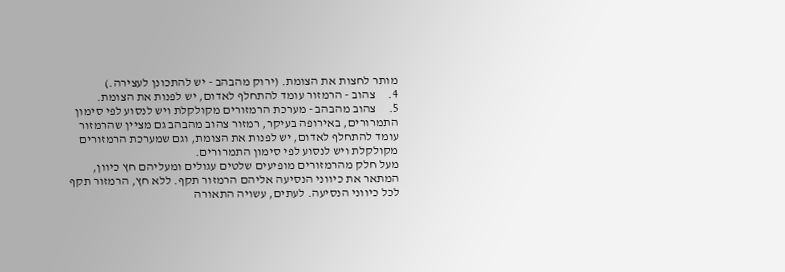מותר לחצות את הצומת. (ירוק מהבהב - יש להתכונן לעצירה.)
4.     צהוב - הרמזור עומד להתחלף לאדום, יש לפנות את הצומת.
5.     צהוב מהבהב - מערכת הרמזורים מקולקלת ויש לנסוע לפי סימון התמרורים, באירופה בעיקר, רמזור צהוב מהבהב גם מציין שהרמזור עומד להתחלף לאדום, יש לפנות את הצומת, וגם שמערכת הרמזורים מקולקלת ויש לנסוע לפי סימון התמרורים.
מעל חלק מהרמזורים מופיעים שלטים עגולים ומעליהם חץ כיוון, המתאר את כיווני הנסיעה אליהם הרמזור תקף. ללא חץ, הרמזור תקף לכל כיווני הנסיעה. לעתים, עשויה התאורה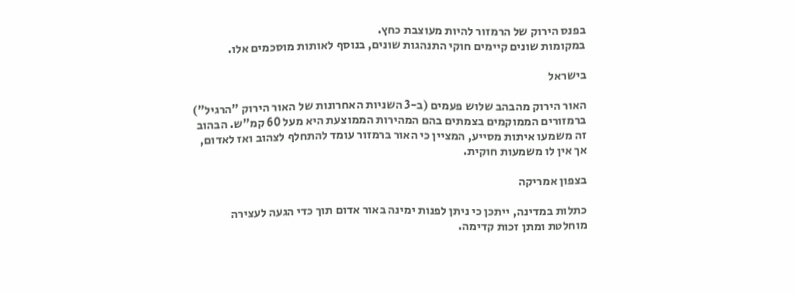בפנס הירוק של הרמזור להיות מעוצבת כחץ.
במקומות שונים קיימים חוקי התנהגות שונים, בנוסף לאותות מוסכמים אלו.

בישראל

האור הירוק מהבהב שלוש פעמים (ב-3 השניות האחרונות של האור הירוק "הרגיל") ברמזורים הממוקמים בצמתים בהם המהירות הממוצעת היא מעל 60 קמ"ש. הבהוב זה משמעו איתות מסייע, המציין כי האור ברמזור עומד להתחלף לצהוב ואז לאדום, אך אין לו משמעות חוקית.

בצפון אמריקה

כתלות במדינה, ייתכן כי ניתן לפנות ימינה באור אדום תוך כדי הגעה לעצירה מוחלטת ומתן זכות קדימה.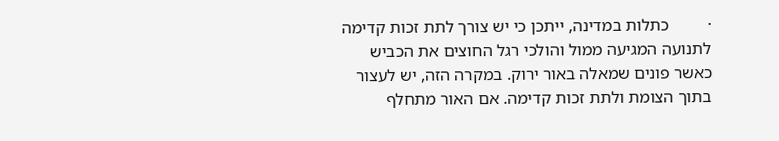·         כתלות במדינה, ייתכן כי יש צורך לתת זכות קדימה לתנועה המגיעה ממול והולכי רגל החוצים את הכביש כאשר פונים שמאלה באור ירוק. במקרה הזה, יש לעצור בתוך הצומת ולתת זכות קדימה. אם האור מתחלף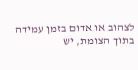לצהוב או אדום בזמן עמידה בתוך הצומת, יש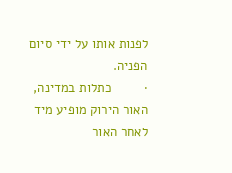לפנות אותו על ידי סיום הפניה.
·         כתלות במדינה, האור הירוק מופיע מיד לאחר האור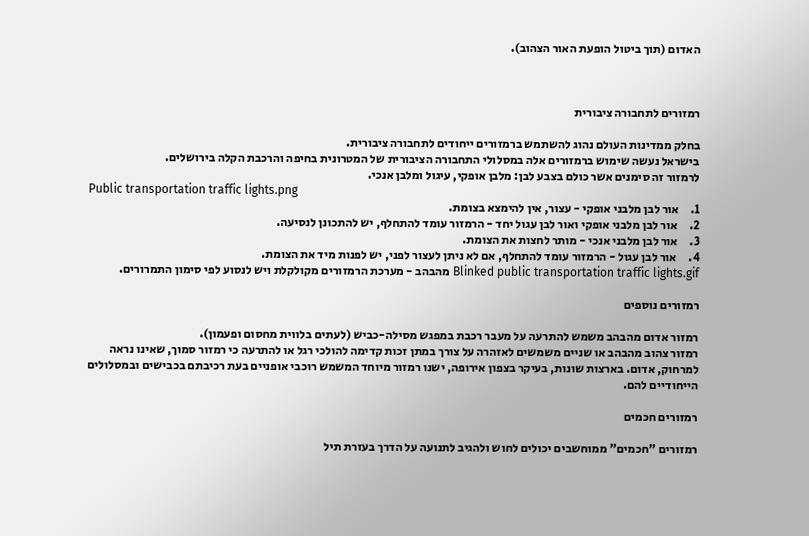האדום (תוך ביטול הופעת האור הצהוב).



רמזורים לתחבורה ציבורית

בחלק ממדינות העולם נהוג להשתמש ברמזורים ייחודים לתחבורה ציבורית.
בישראל נעשה שימוש ברמזורים אלה במסלולי התחבורה הציבורית של המטרונית בחיפה והרכבת הקלה בירושלים.
לרמזור זה סימנים אשר כולם בצבע לבן: מלבן אופקי, עיגול ומלבן אנכי.
Public transportation traffic lights.png
1.     אור לבן מלבני אופקי - עצור, אין להימצא בצומת.
2.     אור לבן מלבני אופקי ואור לבן עגול יחד - הרמזור עומד להתחלף, יש להתכונן לנסיעה.
3.     אור לבן מלבני אנכי - מותר לחצות את הצומת.
4.     אור לבן עגול - הרמזור עומד להתחלף, אם לא ניתן לעצור לפני, יש לפנות מיד את הצומת.
Blinked public transportation traffic lights.gif מהבהב - מערכת הרמזורים מקולקלת ויש לנסוע לפי סימון התמרורים.

רמזורים נוספים

רמזור אדום מהבהב משמש להתרעה על מעבר רכבת במפגש מסילה-כביש (לעתים בלווית מחסום ופעמון).
רמזור צהוב מהבהב או שניים משמשים לאזהרה על צורך במתן זכות קדימה להולכי רגל או להתרעה כי רמזור סמוך, שאינו נראה למרחוק, אדום. בארצות שונות, בעיקר בצפון אירופה, ישנו רמזור מיוחד המשמש רוכבי אופניים בעת רכיבתם בכבישים ובמסלולים הייחודיים להם.

רמזורים חכמים

רמזורים "חכמים" ממוחשבים יכולים לחוש ולהגיב לתנועה על הדרך בעזרת תיל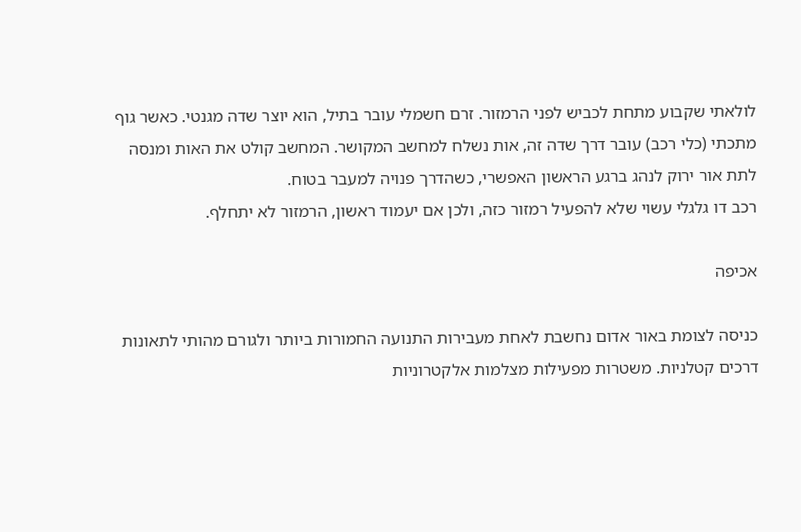לולאתי שקבוע מתחת לכביש לפני הרמזור. זרם חשמלי עובר בתיל, הוא יוצר שדה מגנטי. כאשר גוף מתכתי (כלי רכב) עובר דרך שדה זה, אות נשלח למחשב המקושר. המחשב קולט את האות ומנסה לתת אור ירוק לנהג ברגע הראשון האפשרי, כשהדרך פנויה למעבר בטוח.
רכב דו גלגלי עשוי שלא להפעיל רמזור כזה, ולכן אם יעמוד ראשון, הרמזור לא יתחלף.

אכיפה

כניסה לצומת באור אדום נחשבת לאחת מעבירות התנועה החמורות ביותר ולגורם מהותי לתאונות דרכים קטלניות. משטרות מפעילות מצלמות אלקטרוניות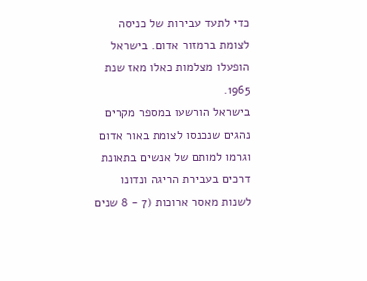כדי לתעד עבירות של כניסה לצומת ברמזור אדום. בישראל הופעלו מצלמות כאלו מאז שנת 1965.
בישראל הורשעו במספר מקרים נהגים שנכנסו לצומת באור אדום וגרמו למותם של אנשים בתאונת דרכים בעבירת הריגה ונדונו לשנות מאסר ארוכות (7 - 8 שנים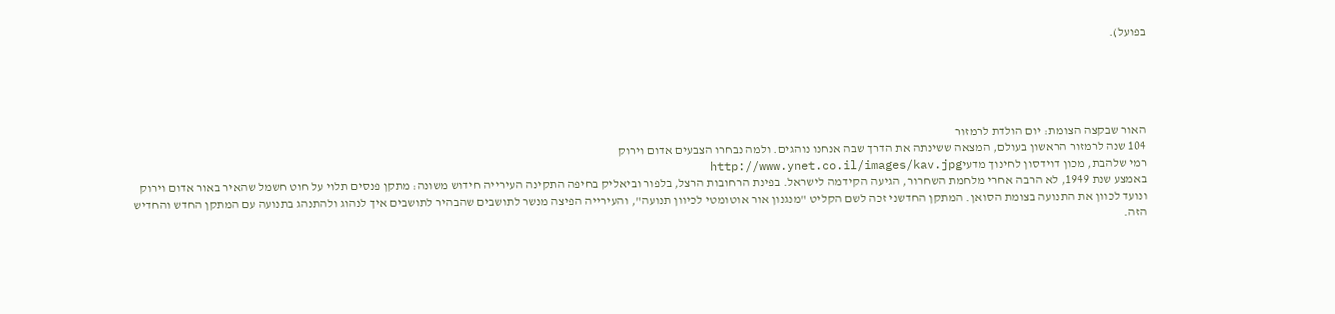בפועל).





האור שבקצה הצומת: יום הולדת לרמזור
104 שנה לרמזור הראשון בעולם, המצאה ששינתה את הדרך שבה אנחנו נוהגים. ולמה נבחרו הצבעים אדום וירוק
רמי שלהבת, מכון דוידסון לחינוך מדעיhttp://www.ynet.co.il/images/kav.jpg
באמצע שנת 1949, לא הרבה אחרי מלחמת השחרור, הגיעה הקידמה לישראל. בפינת הרחובות הרצל, בלפור וביאליק בחיפה התקינה העירייה חידוש משונה: מתקן פנסים תלוי על חוט חשמל שהאיר באור אדום וירוק ונועד לכוון את התנועה בצומת הסואן. המתקן החדשני זכה לשם הקליט "מנגנון אור אוטומטי לכיוון תנועה", והעירייה הפיצה מנשר לתושבים שהבהיר לתושבים איך לנהוג ולהתנהג בתנועה עם המתקן החדש והחדיש הזה.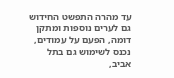עד מהרה התפשט החידוש גם לערים נוספות ומתקן דומה, הפעם על עמודים, נכנס לשימוש גם בתל אביב,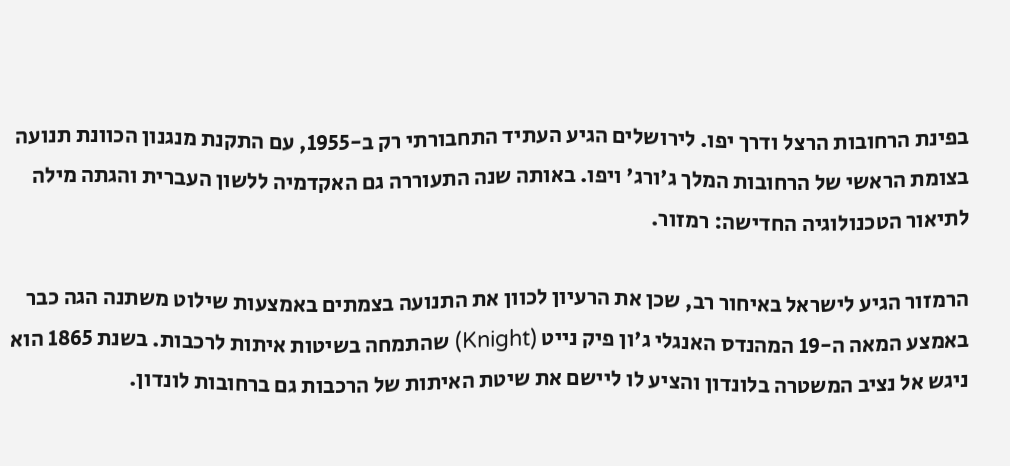בפינת הרחובות הרצל ודרך יפו. לירושלים הגיע העתיד התחבורתי רק ב-1955, עם התקנת מנגנון הכוונת תנועה בצומת הראשי של הרחובות המלך ג'ורג' ויפו. באותה שנה התעוררה גם האקדמיה ללשון העברית והגתה מילה לתיאור הטכנולוגיה החדישה: רמזור.

הרמזור הגיע לישראל באיחור רב, שכן את הרעיון לכוון את התנועה בצמתים באמצעות שילוט משתנה הגה כבר באמצע המאה ה-19 המהנדס האנגלי ג'ון פיק נייט (Knight) שהתמחה בשיטות איתות לרכבות. בשנת 1865 הוא ניגש אל נציב המשטרה בלונדון והציע לו ליישם את שיטת האיתות של הרכבות גם ברחובות לונדון.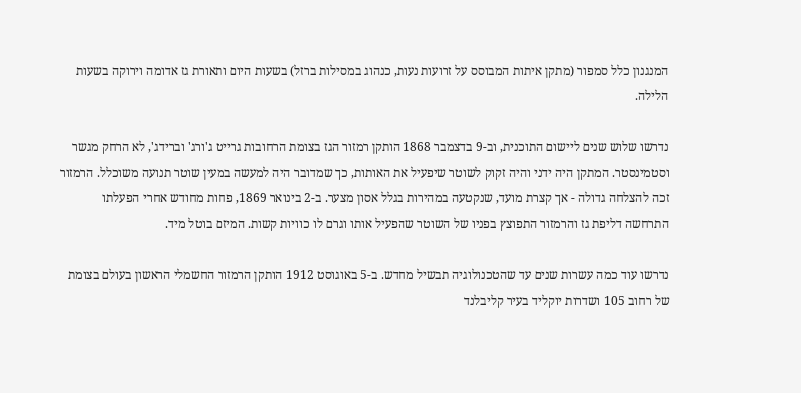המנגנון כלל סמפור (מתקן איתות המבוסס על זרועות נעות, כנהוג במסילות ברזל) בשעות היום ותאורת גז אדומה וירוקה בשעות הלילה.

נדרשו שלוש שנים ליישום התוכנית, וב-9 בדצמבר 1868 הותקן רמזור הגז בצומת הרחובות גרייט ג'ורג' וברידג', לא הרחק מגשר וסטמינסטר. המתקן היה ידני והיה זקוק לשוטר שיפעיל את האותות, כך שמדובר היה למעשה במעין שוטר תנועה משוכלל. הרמזור זכה להצלחה גדולה - אך קצרת מועד, שנקטעה במהירות בגלל אסון מצער. ב-2 בינואר 1869, פחות מחודש אחרי הפעלתו התרחשה דליפת גז והרמזור התפוצץ בפניו של השוטר שהפעיל אותו וגרם לו כוויות קשות. המיזם בוטל מיד.

נדרשו עוד כמה עשרות שנים עד שהטכנולוגיה תבשיל מחדש. ב-5 באוגוסט 1912 הותקן הרמזור החשמלי הראשון בעולם בצומת של רחוב 105 ושדרות יוקליד בעיר קליבלנד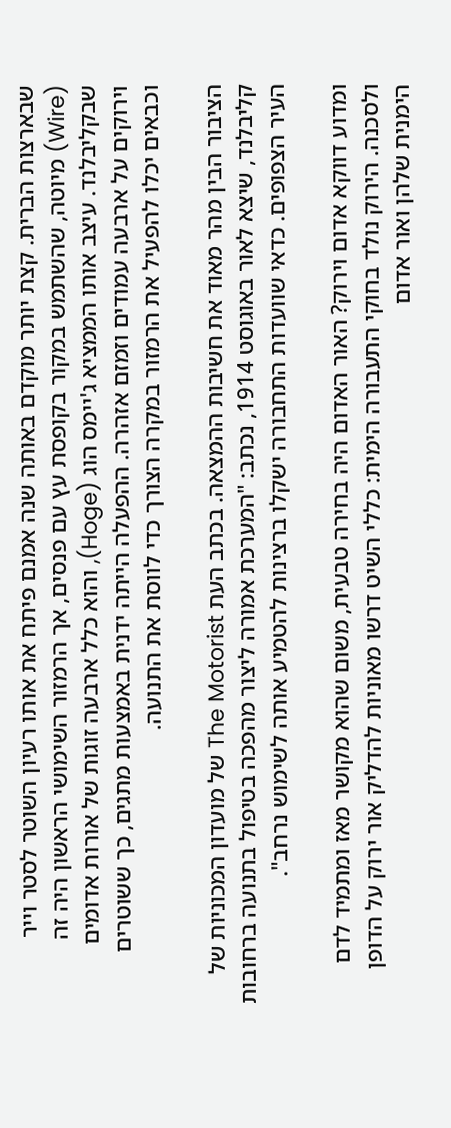שבארצות הברית. קצת יותר מוקדם באותה שנה אמנם פיתח את אותו רעיון השוטר לסטר וייר (Wire) מיוטה, שהשתמש במקור בקופסת עץ עם פנסים, אך הרמזור השימושי הראשון היה זה שבקליבלנד. עיצב אותו הממציא ג'יימס הוג (Hoge), והוא כלל ארבעה זוגות של אורות אדומים וירוקים על ארבעה עמודים וזמזם אזהרה. ההפעלה הייתה ידנית באמצעות מתגים, כך ששוטרים וכבאים יכלו להפעיל את הרמזור במקרה הצורך כדי לווסת את התנועה.

הציבור הבין מהר מאוד את חשיבות ההמצאה. בכתב העת The Motorist של מועדון המכוניות של קליבלנד, שיצא לאור באוגוסט 1914, נכתב: "המערכת אמורה ליצור מהפכה בטיפול בתנועה ברחובות העיר הצפופים. כדאי שוועדות התחבורה ישקלו ברצינות להטמיע אותה לשימוש נרחב".

ומדוע דווקא אדום וירוק? האור האדום היה בחירה טבעית, משום שהוא מקושר מאז ומתמיד לדם ולסכנה. הירוק נולד בחוקי התעבורה הימית: כללי השיט דרשו מאוניות להדליק אור ירוק על הדופן הימנית שלהן ואור אדום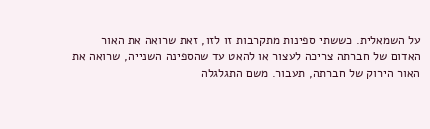על השמאלית. כששתי ספינות מתקרבות זו לזו, זאת שרואה את האור האדום של חברתה צריכה לעצור או להאט עד שהספינה השנייה, שרואה את האור הירוק של חברתה, תעבור. משם התגלגלה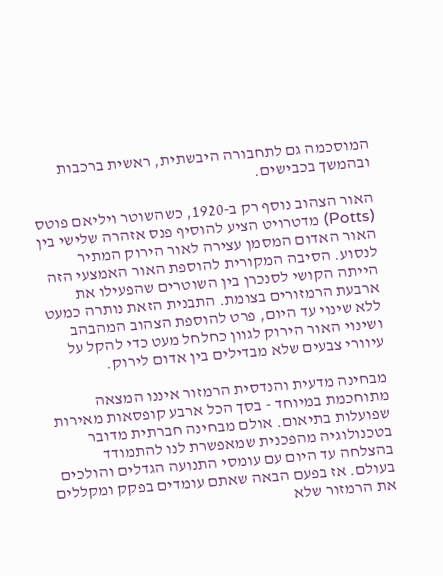המוסכמה גם לתחבורה היבשתית, ראשית ברכבות ובהמשך בכבישים.

האור הצהוב נוסף רק ב-1920, כשהשוטר ויליאם פוטס (Potts) מדטרויט הציע להוסיף פנס אזהרה שלישי בין האור האדום המסמן עצירה לאור הירוק המתיר לנסוע. הסיבה המקורית להוספת האור האמצעי הזה הייתה הקושי לסנכרן בין השוטרים שהפעילו את ארבעת הרמזורים בצומת. התבנית הזאת נותרה כמעט ללא שינוי עד היום, פרט להוספת הצהוב המהבהב ושינוי האור הירוק לגוון כחלחל מעט כדי להקל על עיוורי צבעים שלא מבדילים בין אדום לירוק.

מבחינה מדעית והנדסית הרמזור איננו המצאה מתוחכמת במיוחד - בסך הכל ארבע קופסאות מאירות שפועלות בתיאום. אולם מבחינה חברתית מדובר בטכנולוגיה מהפכנית שמאפשרת לנו להתמודד בהצלחה עד היום עם עומסי התנועה הגדלים והולכים בעולם. אז בפעם הבאה שאתם עומדים בפקק ומקללים את הרמזור שלא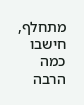מתחלף, חישבו כמה הרבה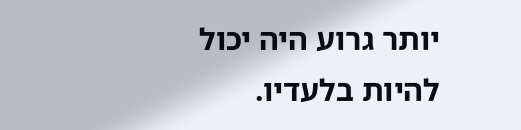יותר גרוע היה יכול להיות בלעדיו.